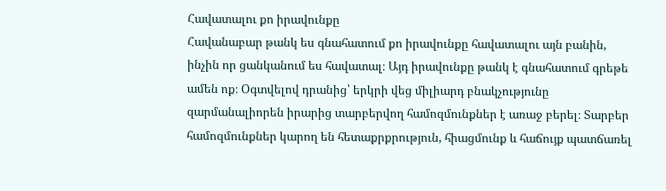Հավատալու քո իրավունքը
Հավանաբար թանկ ես գնահատում քո իրավունքը հավատալու այն բանին, ինչին որ ցանկանում ես հավատալ։ Այդ իրավունքը թանկ է գնահատում գրեթե ամեն ոք։ Օգտվելով դրանից՝ երկրի վեց միլիարդ բնակչությունը զարմանալիորեն իրարից տարբերվող համոզմունքներ է առաջ բերել։ Տարբեր համոզմունքներ կարող են հետաքրքրություն, հիացմունք և հաճույք պատճառել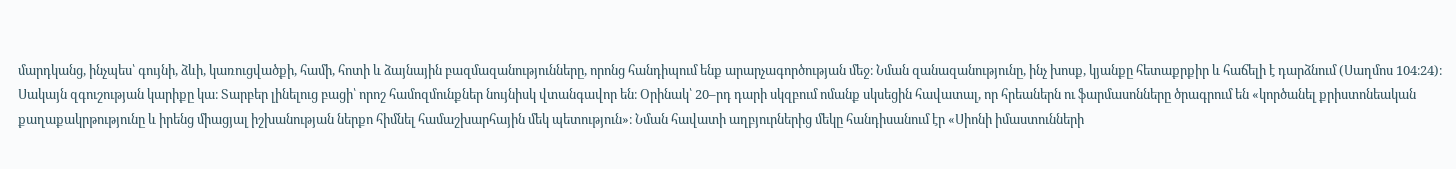մարդկանց, ինչպես՝ գույնի, ձևի, կառուցվածքի, համի, հոտի և ձայնային բազմազանությունները, որոնց հանդիպում ենք արարչագործության մեջ։ Նման զանազանությունը, ինչ խոսք, կյանքը հետաքրքիր և հաճելի է դարձնում (Սաղմոս 104։24)։
Սակայն զգուշության կարիքը կա։ Տարբեր լինելուց բացի՝ որոշ համոզմունքներ նույնիսկ վտանգավոր են։ Օրինակ՝ 20–րդ դարի սկզբում ոմանք սկսեցին հավատալ, որ հրեաներն ու ֆարմասոնները ծրագրում են «կործանել քրիստոնեական քաղաքակրթությունը և իրենց միացյալ իշխանության ներքո հիմնել համաշխարհային մեկ պետություն»։ Նման հավատի աղբյուրներից մեկը հանդիսանում էր «Սիոնի իմաստունների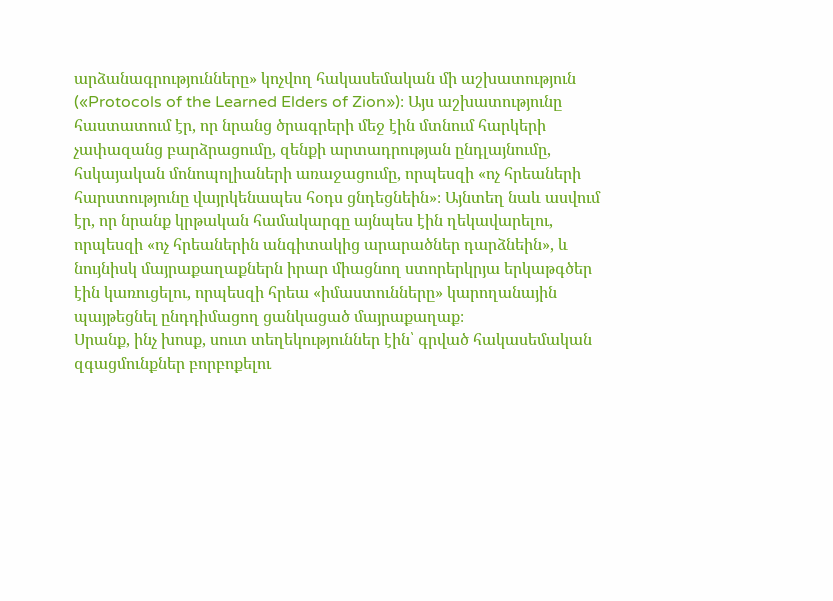արձանագրությունները» կոչվող հակասեմական մի աշխատություն («Protocols of the Learned Elders of Zion»)։ Այս աշխատությունը հաստատում էր, որ նրանց ծրագրերի մեջ էին մտնում հարկերի չափազանց բարձրացումը, զենքի արտադրության ընդլայնումը, հսկայական մոնոպոլիաների առաջացումը, որպեսզի «ոչ հրեաների հարստությունը վայրկենապես հօդս ցնդեցնեին»։ Այնտեղ նաև ասվում էր, որ նրանք կրթական համակարգը այնպես էին ղեկավարելու, որպեսզի «ոչ հրեաներին անգիտակից արարածներ դարձնեին», և նույնիսկ մայրաքաղաքներն իրար միացնող ստորերկրյա երկաթգծեր էին կառուցելու, որպեսզի հրեա «իմաստունները» կարողանային պայթեցնել ընդդիմացող ցանկացած մայրաքաղաք։
Սրանք, ինչ խոսք, սուտ տեղեկություններ էին՝ գրված հակասեմական զգացմունքներ բորբոքելու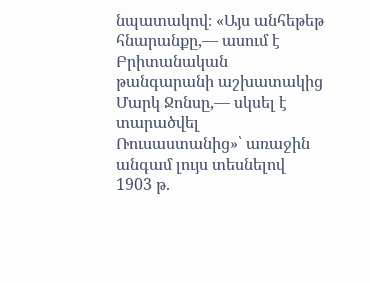նպատակով։ «Այս անհեթեթ հնարանքը,— ասում է Բրիտանական թանգարանի աշխատակից Մարկ Ջոնսը,— սկսել է տարածվել Ռուսաստանից»՝ առաջին անգամ լույս տեսնելով 1903 թ.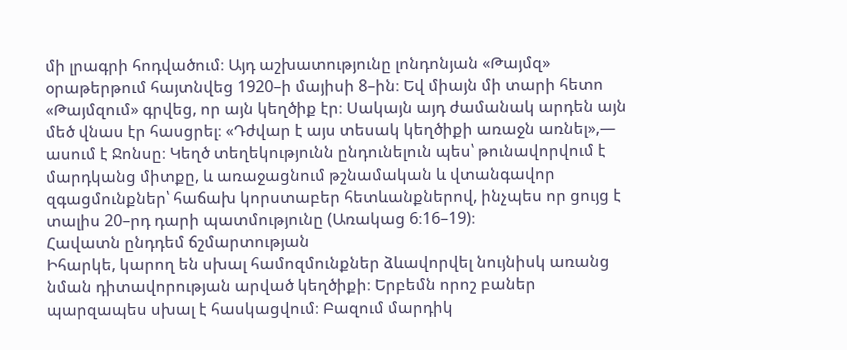մի լրագրի հոդվածում։ Այդ աշխատությունը լոնդոնյան «Թայմզ» օրաթերթում հայտնվեց 1920–ի մայիսի 8–ին։ Եվ միայն մի տարի հետո «Թայմզում» գրվեց, որ այն կեղծիք էր։ Սակայն այդ ժամանակ արդեն այն մեծ վնաս էր հասցրել։ «Դժվար է այս տեսակ կեղծիքի առաջն առնել»,— ասում է Ջոնսը։ Կեղծ տեղեկությունն ընդունելուն պես՝ թունավորվում է մարդկանց միտքը, և առաջացնում թշնամական և վտանգավոր զգացմունքներ՝ հաճախ կորստաբեր հետևանքներով, ինչպես որ ցույց է տալիս 20–րդ դարի պատմությունը (Առակաց 6։16–19)։
Հավատն ընդդեմ ճշմարտության
Իհարկե, կարող են սխալ համոզմունքներ ձևավորվել նույնիսկ առանց նման դիտավորության արված կեղծիքի։ Երբեմն որոշ բաներ պարզապես սխալ է հասկացվում։ Բազում մարդիկ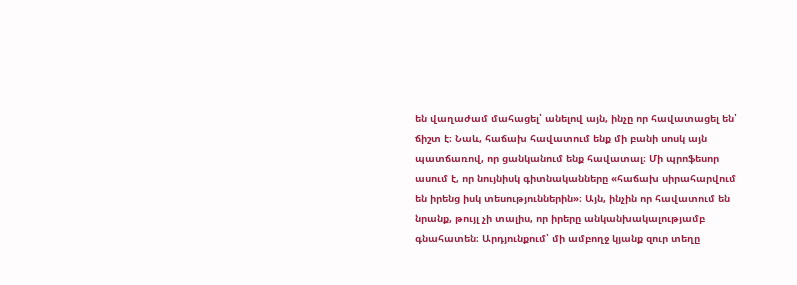են վաղաժամ մահացել՝ անելով այն, ինչը որ հավատացել են՝ ճիշտ է։ Նաև, հաճախ հավատում ենք մի բանի սոսկ այն պատճառով, որ ցանկանում ենք հավատալ։ Մի պրոֆեսոր ասում է, որ նույնիսկ գիտնականները «հաճախ սիրահարվում են իրենց իսկ տեսություններին»։ Այն, ինչին որ հավատում են նրանք, թույլ չի տալիս, որ իրերը անկանխակալությամբ գնահատեն։ Արդյունքում՝ մի ամբողջ կյանք զուր տեղը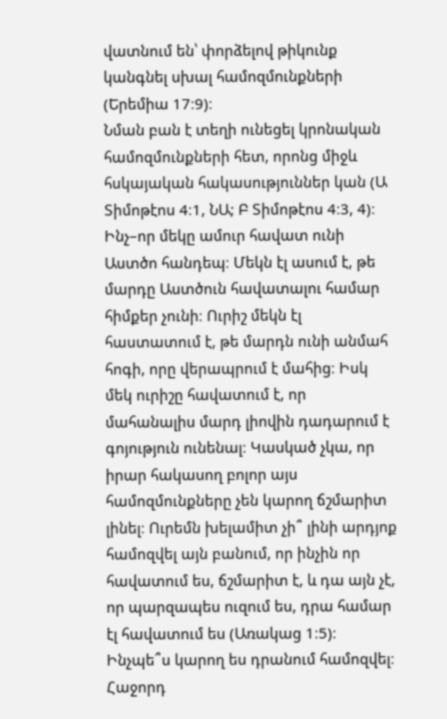վատնում են՝ փորձելով թիկունք կանգնել սխալ համոզմունքների (Երեմիա 17։9)։
Նման բան է տեղի ունեցել կրոնական համոզմունքների հետ, որոնց միջև հսկայական հակասություններ կան (Ա Տիմոթէոս 4։1, ՆԱ; Բ Տիմոթէոս 4։3, 4)։ Ինչ–որ մեկը ամուր հավատ ունի Աստծո հանդեպ։ Մեկն էլ ասում է, թե մարդը Աստծուն հավատալու համար հիմքեր չունի։ Ուրիշ մեկն էլ հաստատում է, թե մարդն ունի անմահ հոգի, որը վերապրում է մահից։ Իսկ մեկ ուրիշը հավատում է, որ մահանալիս մարդ լիովին դադարում է գոյություն ունենալ։ Կասկած չկա, որ իրար հակասող բոլոր այս համոզմունքները չեն կարող ճշմարիտ լինել։ Ուրեմն խելամիտ չի՞ լինի արդյոք համոզվել այն բանում, որ ինչին որ հավատում ես, ճշմարիտ է, և դա այն չէ, որ պարզապես ուզում ես, դրա համար էլ հավատում ես (Առակաց 1։5)։ Ինչպե՞ս կարող ես դրանում համոզվել։ Հաջորդ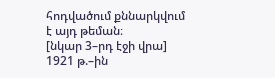հոդվածում քննարկվում է այդ թեման։
[նկար 3–րդ էջի վրա]
1921 թ.–ին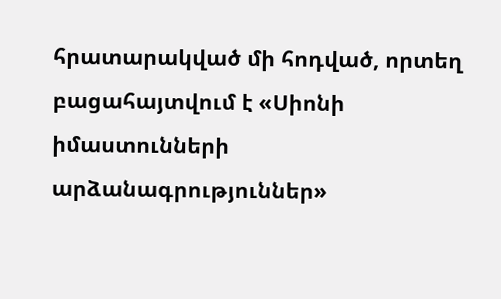հրատարակված մի հոդված, որտեղ բացահայտվում է «Սիոնի իմաստունների արձանագրություններ»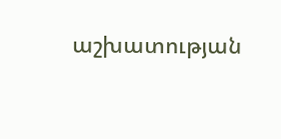աշխատության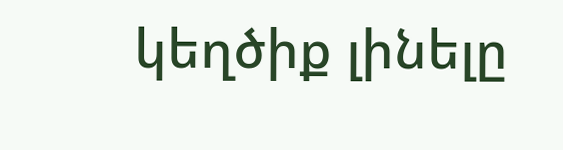կեղծիք լինելը